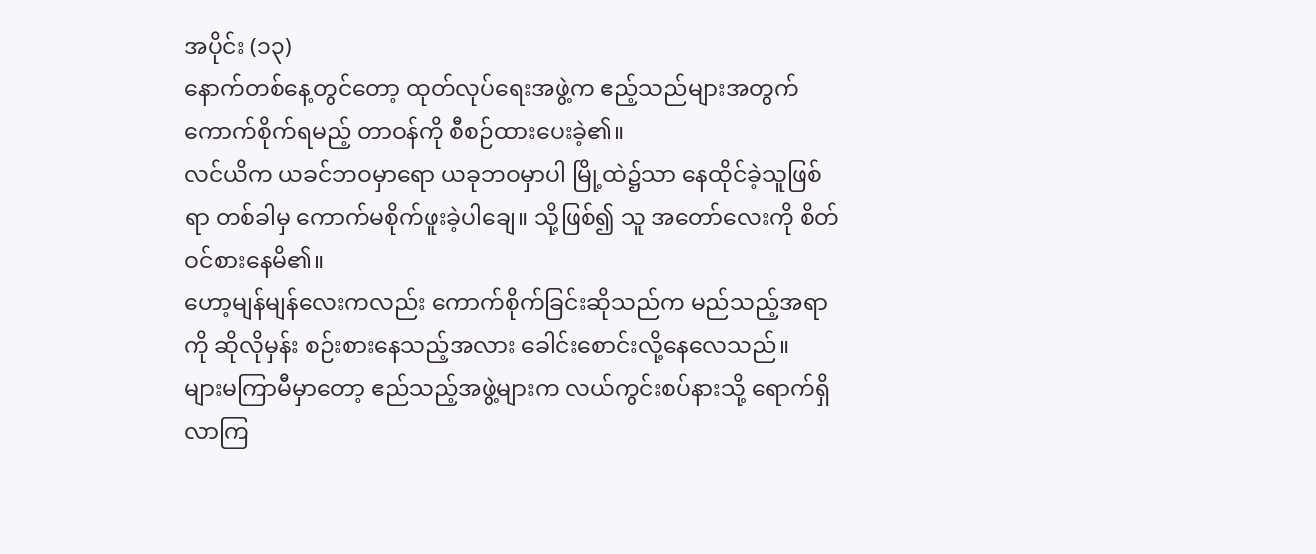အပိုင်း (၁၃)
နောက်တစ်နေ့တွင်တော့ ထုတ်လုပ်ရေးအဖွဲ့က ဧည့်သည်များအတွက် ကောက်စိုက်ရမည့် တာဝန်ကို စီစဉ်ထားပေးခဲ့၏။
လင်ယိက ယခင်ဘဝမှာရော ယခုဘဝမှာပါ မြို့ထဲ၌သာ နေထိုင်ခဲ့သူဖြစ်ရာ တစ်ခါမှ ကောက်မစိုက်ဖူးခဲ့ပါချေ။ သို့ဖြစ်၍ သူ အတော်လေးကို စိတ်ဝင်စားနေမိ၏။
ဟော့မျန်မျန်လေးကလည်း ကောက်စိုက်ခြင်းဆိုသည်က မည်သည့်အရာကို ဆိုလိုမှန်း စဉ်းစားနေသည့်အလား ခေါင်းစောင်းလို့နေလေသည်။
များမကြာမီမှာတော့ ဧည်သည့်အဖွဲ့များက လယ်ကွင်းစပ်နားသို့ ရောက်ရှိလာကြ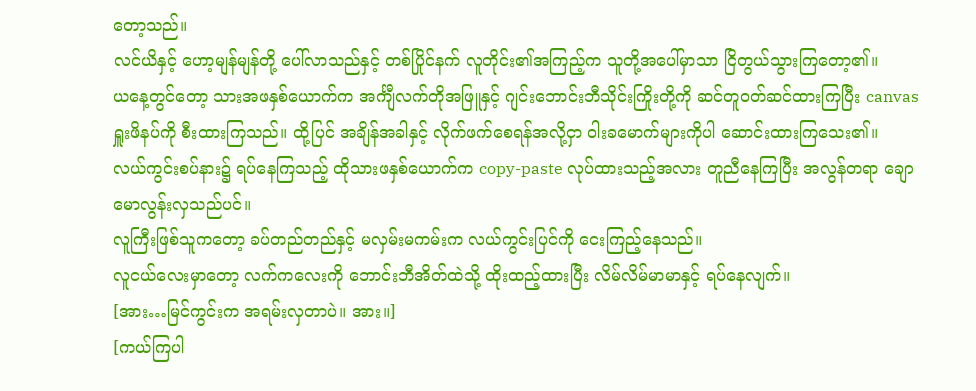တော့သည်။
လင်ယိနှင့် ဟော့မျန်မျန်တို့ ပေါ်လာသည်နှင့် တစ်ပြိုင်နက် လူတိုင်း၏အကြည့်က သူတို့အပေါ်မှာသာ ငြိတွယ်သွားကြတော့၏။
ယနေ့တွင်တော့ သားအဖနှစ်ယောက်က အင်္ကျီလက်တိုအဖြူနှင့် ဂျင်းဘောင်းဘီသိုင်းကြိုးတို့ကို ဆင်တူဝတ်ဆင်ထားကြပြီး canvas ရှူးဖိနပ်ကို စီးထားကြသည်။ ထို့ပြင် အချိန်အခါနှင့် လိုက်ဖက်စေရန်အလို့ငှာ ဝါးခမောက်များကိုပါ ဆောင်းထားကြသေး၏။
လယ်ကွင်းစပ်နား၌ ရပ်နေကြသည့် ထိုသားဖနှစ်ယောက်က copy-paste လုပ်ထားသည့်အလား တူညီနေကြပြီး အလွန်တရာ ချောမောလွန်းလှသည်ပင်။
လူကြီးဖြစ်သူကတော့ ခပ်တည်တည်နှင့် မလှမ်းမကမ်းက လယ်ကွင်းပြင်ကို ငေးကြည့်နေသည်။
လူငယ်လေးမှာတော့ လက်ကလေးကို ဘောင်းဘီအိတ်ထဲသို့ ထိုးထည့်ထားပြီး လိမ်လိမ်မာမာနှင့် ရပ်နေလျက်။
[အား…မြင်ကွင်းက အရမ်းလှတာပဲ။ အား။]
[ကယ်ကြပါ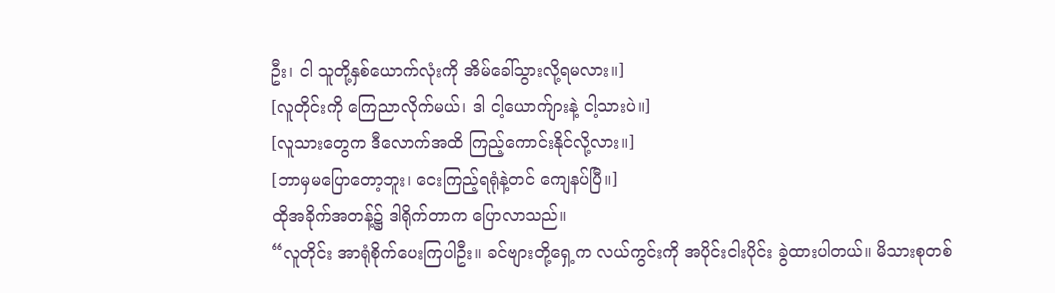ဦး၊ ငါ သူတို့နှစ်ယောက်လုံးကို အိမ်ခေါ်သွားလို့ရမလား။]
[လူတိုင်းကို ကြေညာလိုက်မယ်၊ ဒါ ငါ့ယောက်ျားနဲ့ ငါ့သားပဲ။]
[လူသားတွေက ဒီလောက်အထိ ကြည့်ကောင်းနိုင်လို့လား။]
[ဘာမှမပြောတော့ဘူး၊ ငေးကြည့်ရရုံနဲ့တင် ကျေနပ်ပြီ။]
ထိုအခိုက်အတန့်၌ ဒါရိုက်တာက ပြောလာသည်။
“လူတိုင်း အာရုံစိုက်ပေးကြပါဦး။ ခင်ဗျားတို့ရှေ့က လယ်ကွင်းကို အပိုင်းငါးပိုင်း ခွဲထားပါတယ်။ မိသားစုတစ်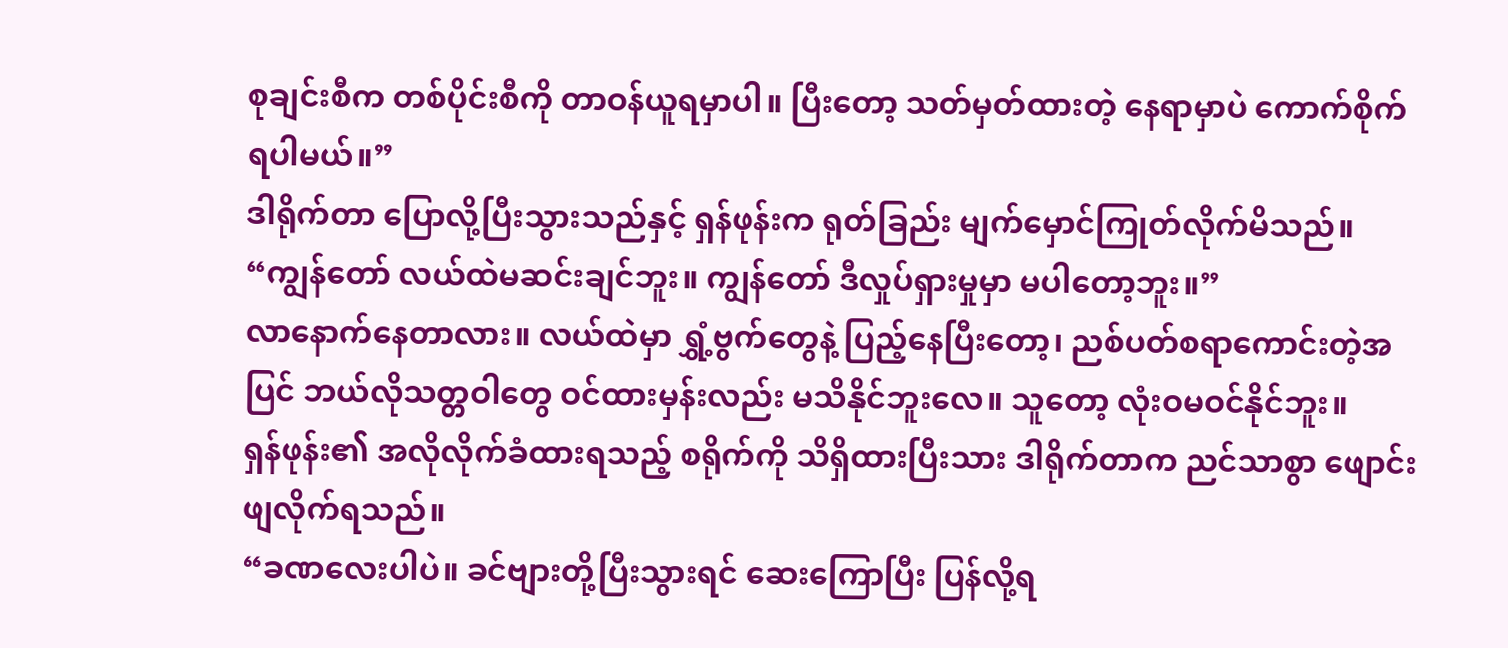စုချင်းစီက တစ်ပိုင်းစီကို တာဝန်ယူရမှာပါ။ ပြီးတော့ သတ်မှတ်ထားတဲ့ နေရာမှာပဲ ကောက်စိုက်ရပါမယ်။”
ဒါရိုက်တာ ပြောလို့ပြီးသွားသည်နှင့် ရှန်ဖုန်းက ရုတ်ခြည်း မျက်မှောင်ကြုတ်လိုက်မိသည်။
“ကျွန်တော် လယ်ထဲမဆင်းချင်ဘူး။ ကျွန်တော် ဒီလှုပ်ရှားမှုမှာ မပါတော့ဘူး။”
လာနောက်နေတာလား။ လယ်ထဲမှာ ရွှံ့ဗွက်တွေနဲ့ ပြည့်နေပြီးတော့၊ ညစ်ပတ်စရာကောင်းတဲ့အပြင် ဘယ်လိုသတ္တဝါတွေ ဝင်ထားမှန်းလည်း မသိနိုင်ဘူးလေ။ သူတော့ လုံးဝမဝင်နိုင်ဘူး။
ရှန်ဖုန်း၏ အလိုလိုက်ခံထားရသည့် စရိုက်ကို သိရှိထားပြီးသား ဒါရိုက်တာက ညင်သာစွာ ဖျောင်းဖျလိုက်ရသည်။
“ခဏလေးပါပဲ။ ခင်ဗျားတို့ပြီးသွားရင် ဆေးကြောပြီး ပြန်လို့ရ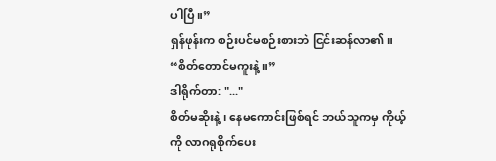ပါပြီ။”
ရှန်ဖုန်းက စဉ်းပင်မစဉ်းစားဘဲ ငြင်းဆန်လာ၏။
“စိတ်တောင်မကူးနဲ့။”
ဒါရိုက်တာ: "..."
စိတ်မဆိုးနဲ့၊ နေမကောင်းဖြစ်ရင် ဘယ်သူကမှ ကိုယ့်ကို လာဂရုစိုက်ပေး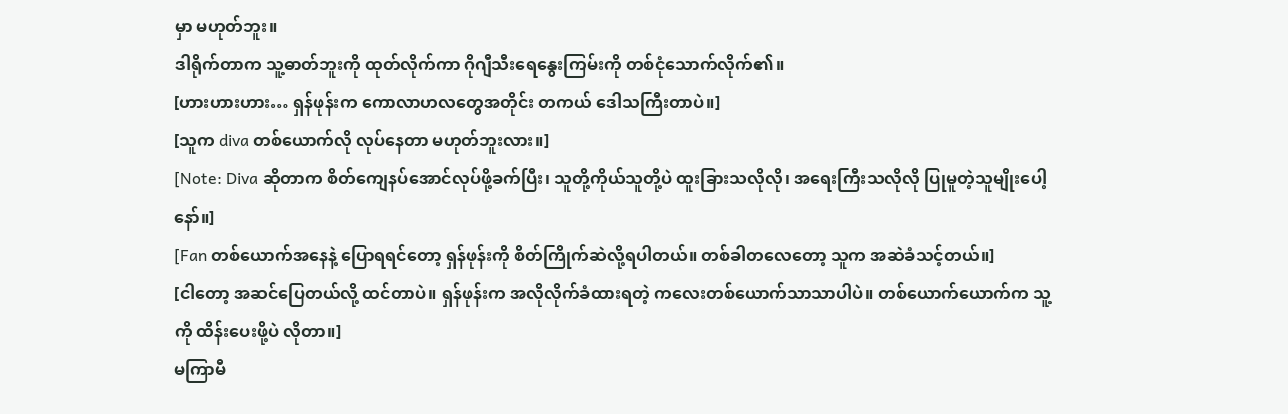မှာ မဟုတ်ဘူး။
ဒါရိုက်တာက သူ့ဓာတ်ဘူးကို ထုတ်လိုက်ကာ ဂိုဂျီသီးရေနွေးကြမ်းကို တစ်ငုံသောက်လိုက်၏။
[ဟားဟားဟား… ရှန်ဖုန်းက ကောလာဟလတွေအတိုင်း တကယ် ဒေါသကြီးတာပဲ။]
[သူက diva တစ်ယောက်လို လုပ်နေတာ မဟုတ်ဘူးလား။]
[Note: Diva ဆိုတာက စိတ်ကျေနပ်အောင်လုပ်ဖို့ခက်ပြီး၊ သူတို့ကိုယ်သူတို့ပဲ ထူးခြားသလိုလို၊ အရေးကြီးသလိုလို ပြုမူတဲ့သူမျိုးပေါ့နော်။]
[Fan တစ်ယောက်အနေနဲ့ ပြောရရင်တော့ ရှန်ဖုန်းကို စိတ်ကြိုက်ဆဲလို့ရပါတယ်။ တစ်ခါတလေတော့ သူက အဆဲခံသင့်တယ်။]
[ငါတော့ အဆင်ပြေတယ်လို့ ထင်တာပဲ။ ရှန်ဖုန်းက အလိုလိုက်ခံထားရတဲ့ ကလေးတစ်ယောက်သာသာပါပဲ။ တစ်ယောက်ယောက်က သူ့ကို ထိန်းပေးဖို့ပဲ လိုတာ။]
မကြာမီ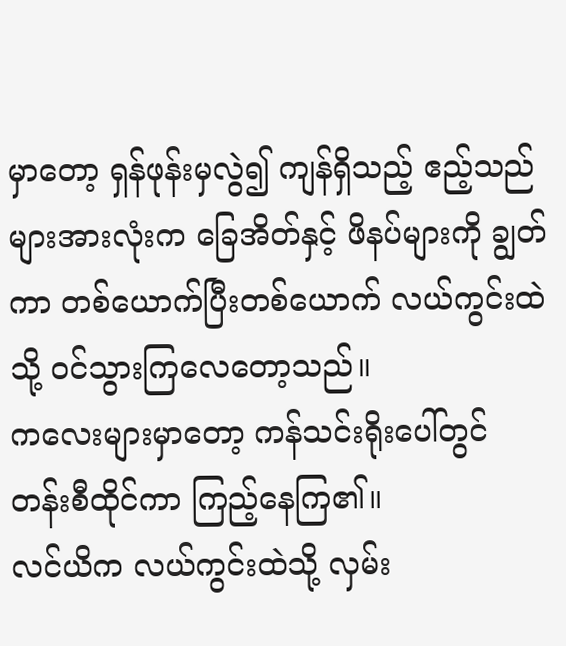မှာတော့ ရှန်ဖုန်းမှလွဲ၍ ကျန်ရှိသည့် ဧည့်သည်များအားလုံးက ခြေအိတ်နှင့် ဖိနပ်များကို ချွတ်ကာ တစ်ယောက်ပြီးတစ်ယောက် လယ်ကွင်းထဲသို့ ဝင်သွားကြလေတော့သည်။
ကလေးများမှာတော့ ကန်သင်းရိုးပေါ်တွင် တန်းစီထိုင်ကာ ကြည့်နေကြ၏။
လင်ယိက လယ်ကွင်းထဲသို့ လှမ်း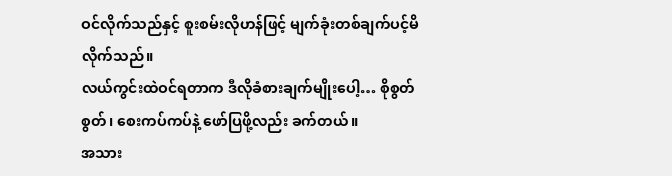ဝင်လိုက်သည်နှင့် စူးစမ်းလိုဟန်ဖြင့် မျက်ခုံးတစ်ချက်ပင့်မိလိုက်သည်။
လယ်ကွင်းထဲဝင်ရတာက ဒီလိုခံစားချက်မျိုးပေါ့… စိုစွတ်စွတ်၊ စေးကပ်ကပ်နဲ့ ဖော်ပြဖို့လည်း ခက်တယ်။
အသား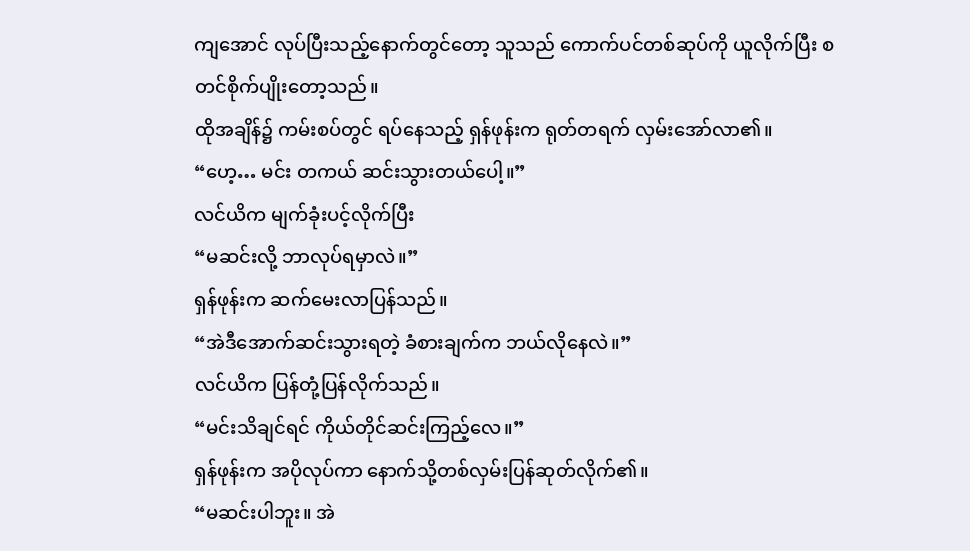ကျအောင် လုပ်ပြီးသည့်နောက်တွင်တော့ သူသည် ကောက်ပင်တစ်ဆုပ်ကို ယူလိုက်ပြီး စတင်စိုက်ပျိုးတော့သည်။
ထိုအချိန်၌ ကမ်းစပ်တွင် ရပ်နေသည့် ရှန်ဖုန်းက ရုတ်တရက် လှမ်းအော်လာ၏။
“ဟေ့… မင်း တကယ် ဆင်းသွားတယ်ပေါ့။”
လင်ယိက မျက်ခုံးပင့်လိုက်ပြီး
“မဆင်းလို့ ဘာလုပ်ရမှာလဲ။”
ရှန်ဖုန်းက ဆက်မေးလာပြန်သည်။
“အဲဒီအောက်ဆင်းသွားရတဲ့ ခံစားချက်က ဘယ်လိုနေလဲ။”
လင်ယိက ပြန်တုံ့ပြန်လိုက်သည်။
“မင်းသိချင်ရင် ကိုယ်တိုင်ဆင်းကြည့်လေ။”
ရှန်ဖုန်းက အပိုလုပ်ကာ နောက်သို့တစ်လှမ်းပြန်ဆုတ်လိုက်၏။
“မဆင်းပါဘူး။ အဲ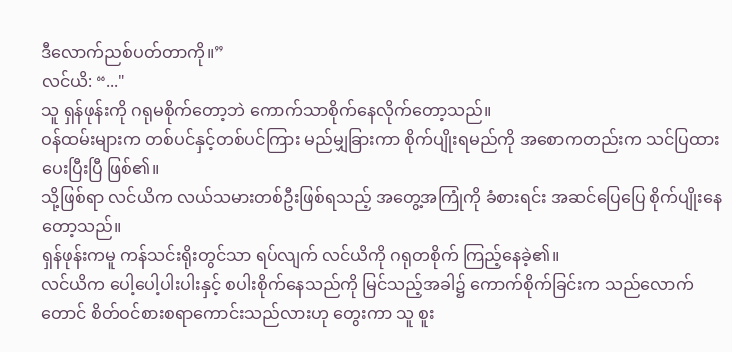ဒီလောက်ညစ်ပတ်တာကို။”
လင်ယိ: “..."
သူ ရှန်ဖုန်းကို ဂရုမစိုက်တော့ဘဲ ကောက်သာစိုက်နေလိုက်တော့သည်။
ဝန်ထမ်းများက တစ်ပင်နှင့်တစ်ပင်ကြား မည်မျှခြားကာ စိုက်ပျိုးရမည်ကို အစောကတည်းက သင်ပြထားပေးပြီးပြီ ဖြစ်၏။
သို့ဖြစ်ရာ လင်ယိက လယ်သမားတစ်ဦးဖြစ်ရသည့် အတွေ့အကြုံကို ခံစားရင်း အဆင်ပြေပြေ စိုက်ပျိုးနေတော့သည်။
ရှန်ဖုန်းကမူ ကန်သင်းရိုးတွင်သာ ရပ်လျက် လင်ယိကို ဂရုတစိုက် ကြည့်နေခဲ့၏။
လင်ယိက ပေါ့ပေါ့ပါးပါးနှင့် စပါးစိုက်နေသည်ကို မြင်သည့်အခါ၌ ကောက်စိုက်ခြင်းက သည်လောက်တောင် စိတ်ဝင်စားစရာကောင်းသည်လားဟု တွေးကာ သူ စူး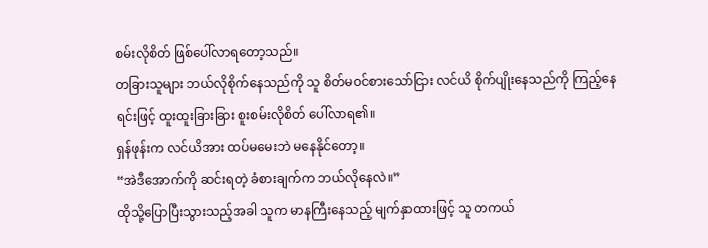စမ်းလိုစိတ် ဖြစ်ပေါ်လာရတော့သည်။
တခြားသူများ ဘယ်လိုစိုက်နေသည်ကို သူ စိတ်မဝင်စားသော်ငြား လင်ယိ စိုက်ပျိုးနေသည်ကို ကြည့်နေရင်းဖြင့် ထူးထူးခြားခြား စူးစမ်းလိုစိတ် ပေါ်လာရ၏။
ရှန်ဖုန်းက လင်ယိအား ထပ်မမေးဘဲ မနေနိုင်တော့။
“အဲဒီအောက်ကို ဆင်းရတဲ့ ခံစားချက်က ဘယ်လိုနေလဲ။”
ထိုသို့ပြောပြီးသွားသည့်အခါ သူက မာနကြီးနေသည့် မျက်နှာထားဖြင့် သူ တကယ်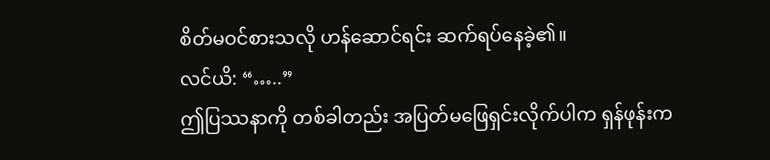စိတ်မဝင်စားသလို ဟန်ဆောင်ရင်း ဆက်ရပ်နေခဲ့၏။
လင်ယိ: “…..”
ဤပြဿနာကို တစ်ခါတည်း အပြတ်မဖြေရှင်းလိုက်ပါက ရှန်ဖုန်းက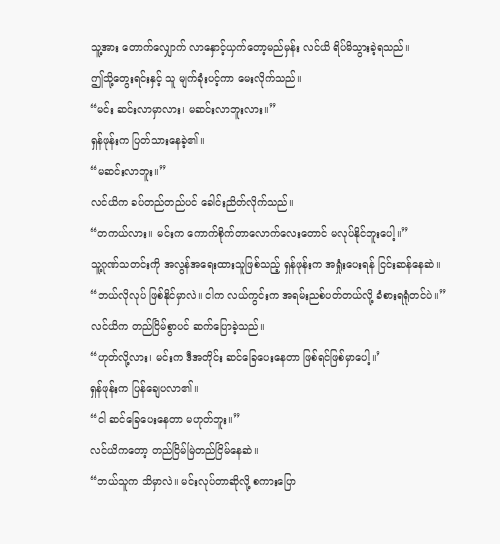သူ့အား တောက်လျှောက် လာနှောင့်ယှက်တော့မည်မှန်း လင်ယိ ရိပ်မိသွားခဲ့ရသည်။
ဤသို့တွေးရင်းနှင့် သူ မျက်ခုံးပင့်ကာ မေးလိုက်သည်။
“မင်း ဆင်းလာမှာလား၊ မဆင်းလာဘူးလား။”
ရှန်ဖုန်းက ပြတ်သားနေခဲ့၏။
“မဆင်းလာဘူး။”
လင်ယိက ခပ်တည်တည်ပင် ခေါင်းညိတ်လိုက်သည်။
“တကယ်လား။ မင်းက ကောက်စိုက်တာလောက်လေးတောင် မလုပ်နိုင်ဘူးပေါ့။”
သူ့ဂုဏ်သတင်းကို အလွန်အရေးထားသူဖြစ်သည့် ရှန်ဖုန်းက အရှုံးပေးရန် ငြင်းဆန်နေဆဲ။
“ဘယ်လိုလုပ် ဖြစ်နိုင်မှာလဲ။ ငါက လယ်ကွင်းက အရမ်းညစ်ပတ်တယ်လို့ ခံစားရရုံတင်ပဲ။”
လင်ယိက တည်ငြိမ်စွာပင် ဆက်ပြောခဲ့သည်။
“ဟုတ်လို့လား၊ မင်းက ဒီအတိုင်း ဆင်ခြေပေးနေတာ ဖြစ်ရင်ဖြစ်မှာပေါ့။’
ရှန်ဖုန်းက ပြန်ချေပလာ၏။
“ငါ ဆင်ခြေပေးနေတာ မဟုတ်ဘူး။”
လင်ယိကတော့ တည်ငြိမ်မြဲတည်ငြိမ်နေဆဲ။
“ဘယ်သူက သိမှာလဲ။ မင်းလုပ်တာဆိုလို့ စကားပြော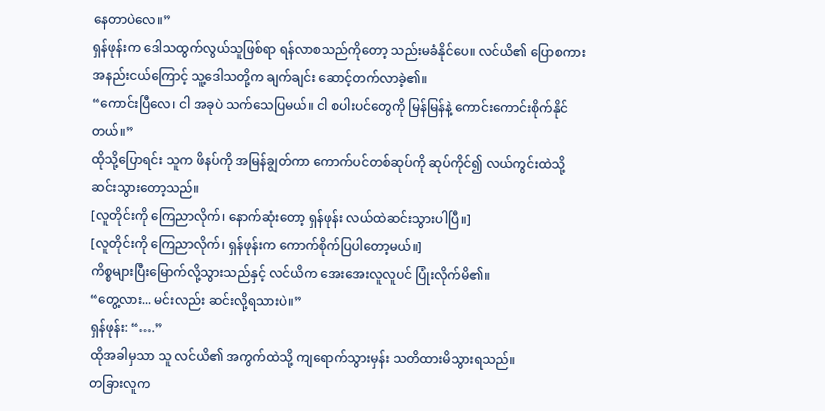နေတာပဲလေ။”
ရှန်ဖုန်းက ဒေါသထွက်လွယ်သူဖြစ်ရာ ရန်လာစသည်ကိုတော့ သည်းမခံနိုင်ပေ။ လင်ယိ၏ ပြောစကားအနည်းငယ်ကြောင့် သူ့ဒေါသတို့က ချက်ချင်း ဆောင့်တက်လာခဲ့၏။
“ကောင်းပြီလေ၊ ငါ အခုပဲ သက်သေပြမယ်။ ငါ စပါးပင်တွေကို မြန်မြန်နဲ့ ကောင်းကောင်းစိုက်နိုင်တယ်။”
ထိုသို့ပြောရင်း သူက ဖိနပ်ကို အမြန်ချွတ်ကာ ကောက်ပင်တစ်ဆုပ်ကို ဆုပ်ကိုင်၍ လယ်ကွင်းထဲသို့ ဆင်းသွားတော့သည်။
[လူတိုင်းကို ကြေညာလိုက်၊ နောက်ဆုံးတော့ ရှန်ဖုန်း လယ်ထဲဆင်းသွားပါပြီ။]
[လူတိုင်းကို ကြေညာလိုက်၊ ရှန်ဖုန်းက ကောက်စိုက်ပြပါတော့မယ်။]
ကိစ္စများပြီးမြောက်လို့သွားသည်နှင့် လင်ယိက အေးအေးလူလူပင် ပြုံးလိုက်မိ၏။
“တွေ့လား... မင်းလည်း ဆင်းလို့ရသားပဲ။”
ရှန်ဖုန်း: “….”
ထိုအခါမှသာ သူ လင်ယိ၏ အကွက်ထဲသို့ ကျရောက်သွားမှန်း သတိထားမိသွားရသည်။
တခြားလူက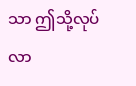သာ ဤသို့လုပ်လာ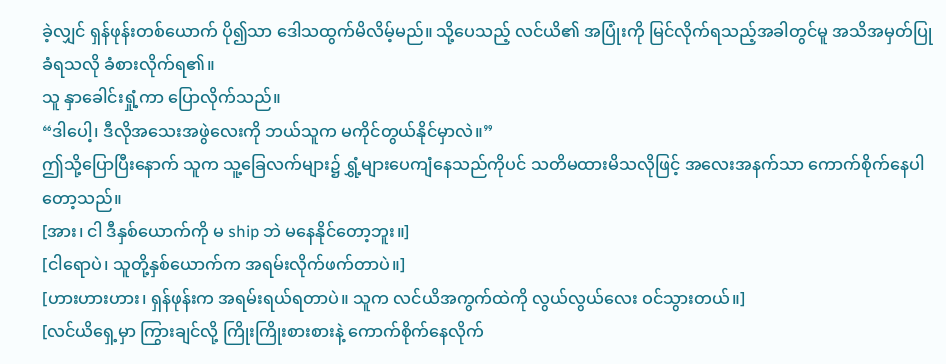ခဲ့လျှင် ရှန်ဖုန်းတစ်ယောက် ပို၍သာ ဒေါသထွက်မိလိမ့်မည်။ သို့ပေသည့် လင်ယိ၏ အပြုံးကို မြင်လိုက်ရသည့်အခါတွင်မူ အသိအမှတ်ပြုခံရသလို ခံစားလိုက်ရ၏။
သူ နှာခေါင်းရှုံ့ကာ ပြောလိုက်သည်။
“ဒါပေါ့၊ ဒီလိုအသေးအဖွဲလေးကို ဘယ်သူက မကိုင်တွယ်နိုင်မှာလဲ။”
ဤသို့ပြောပြီးနောက် သူက သူ့ခြေလက်များ၌ ရွှံ့များပေကျံနေသည်ကိုပင် သတိမထားမိသလိုဖြင့် အလေးအနက်သာ ကောက်စိုက်နေပါတော့သည်။
[အား၊ ငါ ဒီနှစ်ယောက်ကို မ ship ဘဲ မနေနိုင်တော့ဘူး။]
[ငါရောပဲ၊ သူတို့နှစ်ယောက်က အရမ်းလိုက်ဖက်တာပဲ။]
[ဟားဟားဟား၊ ရှန်ဖုန်းက အရမ်းရယ်ရတာပဲ။ သူက လင်ယိအကွက်ထဲကို လွယ်လွယ်လေး ဝင်သွားတယ်။]
[လင်ယိရှေ့မှာ ကြွားချင်လို့ ကြိုးကြိုးစားစားနဲ့ ကောက်စိုက်နေလိုက်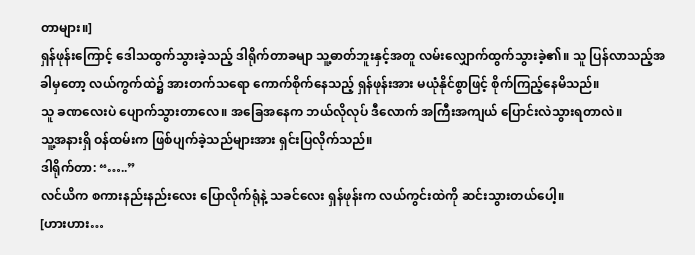တာများ။]
ရှန်ဖုန်းကြောင့် ဒေါသထွက်သွားခဲ့သည့် ဒါရိုက်တာခမျာ သူ့ဓာတ်ဘူးနှင့်အတူ လမ်းလျှောက်ထွက်သွားခဲ့၏။ သူ ပြန်လာသည့်အခါမှတော့ လယ်ကွက်ထဲ၌ အားတက်သရော ကောက်စိုက်နေသည့် ရှန်ဖုန်းအား မယုံနိုင်စွာဖြင့် စိုက်ကြည့်နေမိသည်။
သူ ခဏလေးပဲ ပျောက်သွားတာလေ။ အခြေအနေက ဘယ်လိုလုပ် ဒီလောက် အကြီးအကျယ် ပြောင်းလဲသွားရတာလဲ။
သူ့အနားရှိ ဝန်ထမ်းက ဖြစ်ပျက်ခဲ့သည်များအား ရှင်းပြလိုက်သည်။
ဒါရိုက်တာ: “…..”
လင်ယိက စကားနည်းနည်းလေး ပြောလိုက်ရုံနဲ့ သခင်လေး ရှန်ဖုန်းက လယ်ကွင်းထဲကို ဆင်းသွားတယ်ပေါ့။
[ဟားဟား…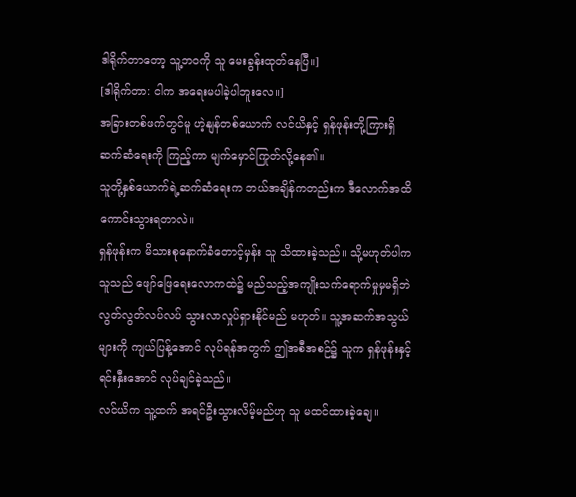ဒါရိုက်တာတော့ သူ့ဘဝကို သူ မေးခွန်းထုတ်နေပြီ။]
[ဒါရိုက်တာ: ငါက အရေးမပါခဲ့ပါဘူးလေ။]
အခြားတစ်ဖက်တွင်မူ ဟဲ့နျန်တစ်ယောက် လင်ယိနှင့် ရှန်ဖုန်းတို့ကြားရှိ ဆက်ဆံရေးကို ကြည့်ကာ မျက်မှောင်ကြုတ်လို့နေ၏။
သူတို့နှစ်ယောက်ရဲ့ဆက်ဆံရေးက ဘယ်အချိန်ကတည်းက ဒီလောက်အထိ ကောင်းသွားရတာလဲ။
ရှန်ဖုန်းက မိသားစုနောက်ခံတောင့်မှန်း သူ သိထားခဲ့သည်။ သို့မဟုတ်ပါက သူသည် ဖျော်ဖြေရေးလောကထဲ၌ မည်သည့်အကျိုးသက်ရောက်မှုမှမရှိဘဲ လွတ်လွတ်လပ်လပ် သွားလာလှုပ်ရှားနိုင်မည် မဟုတ်။ သူ့အဆက်အသွယ်များကို ကျယ်ပြန့်အောင် လုပ်ရန်အတွက် ဤအစီအစဉ်၌ သူက ရှန်ဖုန်းနှင့် ရင်းနှီးအောင် လုပ်ချင်ခဲ့သည်။
လင်ယိက သူ့ထက် အရင်ဦးသွားလိမ့်မည်ဟု သူ မထင်ထားခဲ့ချေ။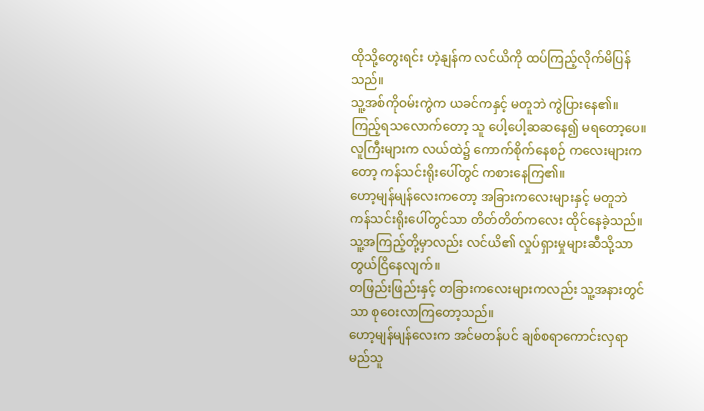ထိုသို့တွေးရင်း ဟဲ့နျန်က လင်ယိကို ထပ်ကြည့်လိုက်မိပြန်သည်။
သူ့အစ်ကိုဝမ်းကွဲက ယခင်ကနှင့် မတူဘဲ ကွဲပြားနေ၏။ ကြည့်ရသလောက်တော့ သူ ပေါ့ပေါ့ဆဆနေ၍ မရတော့ပေ။
လူကြီးများက လယ်ထဲ၌ ကောက်စိုက်နေစဉ် ကလေးများကတော့ ကန်သင်းရိုးပေါ်တွင် ကစားနေကြ၏။
ဟော့မျန်မျန်လေးကတော့ အခြားကလေးများနှင့် မတူဘဲ ကန်သင်းရိုးပေါ်တွင်သာ တိတ်တိတ်ကလေး ထိုင်နေခဲ့သည်။ သူ့အကြည့်တို့မှာလည်း လင်ယိ၏ လှုပ်ရှားမှုများဆီသို့သာ တွယ်ငြိနေလျက်။
တဖြည်းဖြည်းနှင့် တခြားကလေးများကလည်း သူ့အနားတွင်သာ စုဝေးလာကြတော့သည်။
ဟော့မျန်မျန်လေးက အင်မတန်ပင် ချစ်စရာကောင်းလှရာ မည်သူ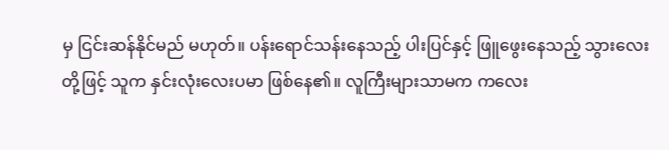မှ ငြင်းဆန်နိုင်မည် မဟုတ်။ ပန်းရောင်သန်းနေသည့် ပါးပြင်နှင့် ဖြူဖွေးနေသည့် သွားလေးတို့ဖြင့် သူက နှင်းလုံးလေးပမာ ဖြစ်နေ၏။ လူကြီးများသာမက ကလေး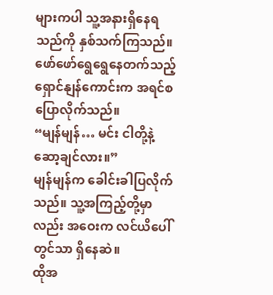များကပါ သူ့အနားရှိနေရသည်ကို နှစ်သက်ကြသည်။
ဖော်ဖော်ရွေရွေနေတက်သည့် ရှောင်နျန်ကောင်းက အရင်စပြောလိုက်သည်။
“မျန်မျန်… မင်း ငါတို့နဲ့ ဆော့ချင်လား။”
မျန်မျန်က ခေါင်းခါပြလိုက်သည်။ သူ့အကြည့်တို့မှာလည်း အဝေးက လင်ယိပေါ်တွင်သာ ရှိနေဆဲ။
ထိုအ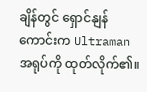ချိန်တွင် ရှောင်နျန်ကောင်းက Ultraman အရုပ်ကို ထုတ်လိုက်၏။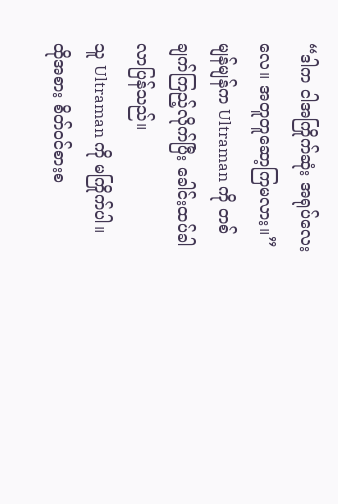“ဒါက ငါအကြိုက်ဆုံး အရုပ်လေးလေ။ အတူတူဆော့ကြမလား။”
မျန်မျန်က Ultraman ကို တစ်ချက်ကြည့်လိုက်ပြီး ခေါင်းထပ်ခါလာပြန်သည်။
သူ Ultraman ကို မကြိုက်ပါ။ ထိုအစား စိတ်ဝင်စားစ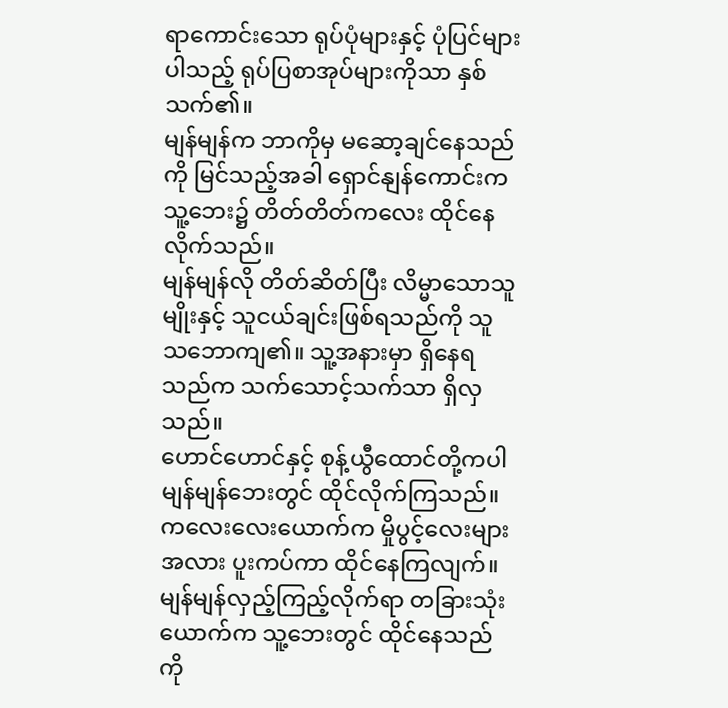ရာကောင်းသော ရုပ်ပုံများနှင့် ပုံပြင်များပါသည့် ရုပ်ပြစာအုပ်များကိုသာ နှစ်သက်၏။
မျန်မျန်က ဘာကိုမှ မဆော့ချင်နေသည်ကို မြင်သည့်အခါ ရှောင်နျန်ကောင်းက သူ့ဘေး၌ တိတ်တိတ်ကလေး ထိုင်နေလိုက်သည်။
မျန်မျန်လို တိတ်ဆိတ်ပြီး လိမ္မာသောသူမျိုးနှင့် သူငယ်ချင်းဖြစ်ရသည်ကို သူ သဘောကျ၏။ သူ့အနားမှာ ရှိနေရသည်က သက်သောင့်သက်သာ ရှိလှသည်။
ဟောင်ဟောင်နှင့် စုန့်ယွီထောင်တို့ကပါ မျန်မျန်ဘေးတွင် ထိုင်လိုက်ကြသည်။
ကလေးလေးယောက်က မှိုပွင့်လေးများအလား ပူးကပ်ကာ ထိုင်နေကြလျက်။
မျန်မျန်လှည့်ကြည့်လိုက်ရာ တခြားသုံးယောက်က သူ့ဘေးတွင် ထိုင်နေသည်ကို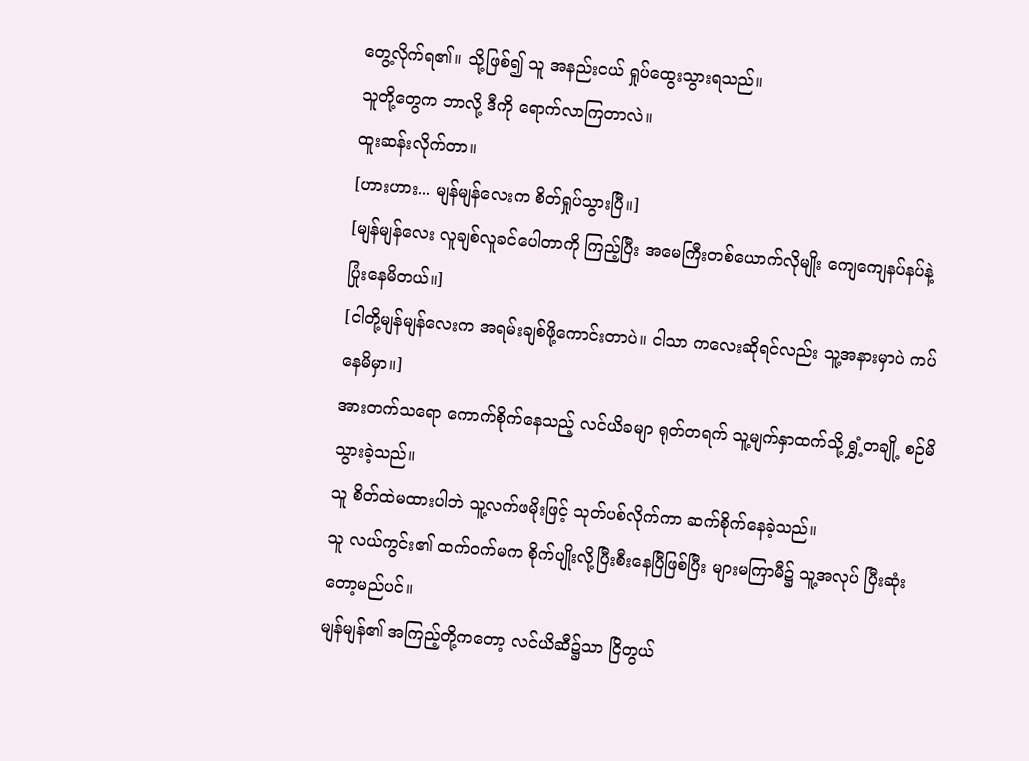တွေ့လိုက်ရ၏။ သို့ဖြစ်၍ သူ အနည်းငယ် ရှုပ်ထွေးသွားရသည်။
သူတို့တွေက ဘာလို့ ဒီကို ရောက်လာကြတာလဲ။
ထူးဆန်းလိုက်တာ။
[ဟားဟား... မျန်မျန်လေးက စိတ်ရှုပ်သွားပြီ။]
[မျန်မျန်လေး လူချစ်လူခင်ပေါတာကို ကြည့်ပြီး အမေကြီးတစ်ယောက်လိုမျိုး ကျေကျေနပ်နပ်နဲ့ ပြုံးနေမိတယ်။]
[ငါတို့မျန်မျန်လေးက အရမ်းချစ်ဖို့ကောင်းတာပဲ။ ငါသာ ကလေးဆိုရင်လည်း သူ့အနားမှာပဲ ကပ်နေမိမှာ။]
အားတက်သရော ကောက်စိုက်နေသည့် လင်ယိခမျာ ရုတ်တရက် သူ့မျက်နှာထက်သို့ ရွှံ့တချို့ စဉ်မိသွားခဲ့သည်။
သူ စိတ်ထဲမထားပါဘဲ သူ့လက်ဖမိုးဖြင့် သုတ်ပစ်လိုက်ကာ ဆက်စိုက်နေခဲ့သည်။
သူ လယ်ကွင်း၏ ထက်ဝက်မက စိုက်ပျိုးလို့ပြီးစီးနေပြီဖြစ်ပြီး များမကြာမီ၌ သူ့အလုပ် ပြီးဆုံးတော့မည်ပင်။
မျန်မျန်၏ အကြည့်တို့ကတော့ လင်ယိဆီ၌သာ ငြိတွယ်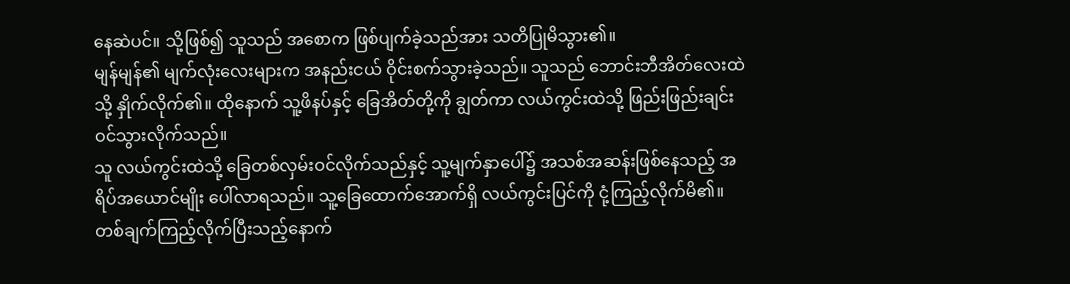နေဆဲပင်။ သို့ဖြစ်၍ သူသည် အစောက ဖြစ်ပျက်ခဲ့သည်အား သတိပြုမိသွား၏။
မျန်မျန်၏ မျက်လုံးလေးများက အနည်းငယ် ဝိုင်းစက်သွားခဲ့သည်။ သူသည် ဘောင်းဘီအိတ်လေးထဲသို့ နှိုက်လိုက်၏။ ထိုနောက် သူ့ဖိနပ်နှင့် ခြေအိတ်တို့ကို ချွတ်ကာ လယ်ကွင်းထဲသို့ ဖြည်းဖြည်းချင်း ဝင်သွားလိုက်သည်။
သူ လယ်ကွင်းထဲသို့ ခြေတစ်လှမ်းဝင်လိုက်သည်နှင့် သူ့မျက်နှာပေါ်၌ အသစ်အဆန်းဖြစ်နေသည့် အရိပ်အယောင်မျိုး ပေါ်လာရသည်။ သူ့ခြေထောက်အောက်ရှိ လယ်ကွင်းပြင်ကို ငုံ့ကြည့်လိုက်မိ၏။
တစ်ချက်ကြည့်လိုက်ပြီးသည့်နောက်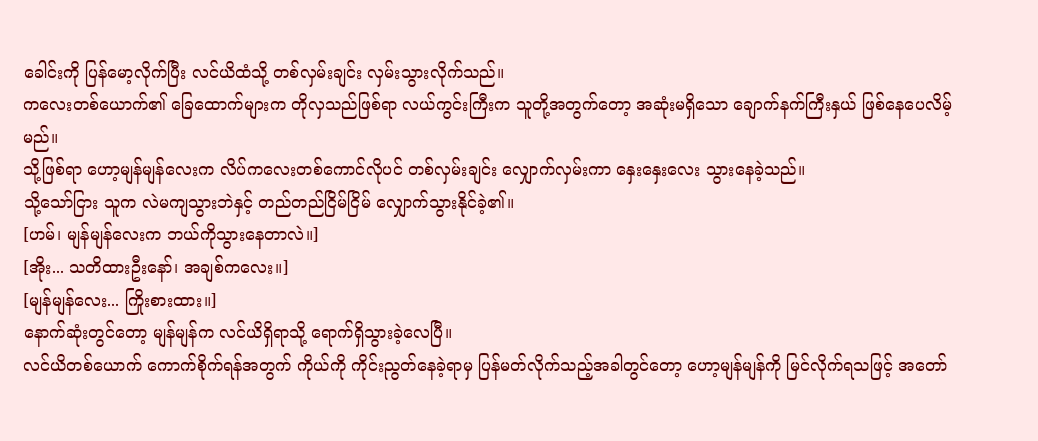ခေါင်းကို ပြန်မော့လိုက်ပြီး လင်ယိထံသို့ တစ်လှမ်းချင်း လှမ်းသွားလိုက်သည်။
ကလေးတစ်ယောက်၏ ခြေထောက်များက တိုလှသည်ဖြစ်ရာ လယ်ကွင်းကြီးက သူတို့အတွက်တော့ အဆုံးမရှိသော ချောက်နက်ကြီးနှယ် ဖြစ်နေပေလိမ့်မည်။
သို့ဖြစ်ရာ ဟော့မျန်မျန်လေးက လိပ်ကလေးတစ်ကောင်လိုပင် တစ်လှမ်းချင်း လျှောက်လှမ်းကာ နှေးနှေးလေး သွားနေခဲ့သည်။
သို့သော်ငြား သူက လဲမကျသွားဘဲနှင့် တည်တည်ငြိမ်ငြိမ် လျှောက်သွားနိုင်ခဲ့၏။
[ဟမ်၊ မျန်မျန်လေးက ဘယ်ကိုသွားနေတာလဲ။]
[အိုး... သတိထားဦးနော်၊ အချစ်ကလေး။]
[မျန်မျန်လေး... ကြိုးစားထား။]
နောက်ဆုံးတွင်တော့ မျန်မျန်က လင်ယိရှိရာသို့ ရောက်ရှိသွားခဲ့လေပြီ။
လင်ယိတစ်ယောက် ကောက်စိုက်ရန်အတွက် ကိုယ်ကို ကိုင်းညွတ်နေခဲ့ရာမှ ပြန်မတ်လိုက်သည့်အခါတွင်တော့ ဟော့မျန်မျန်ကို မြင်လိုက်ရသဖြင့် အတော်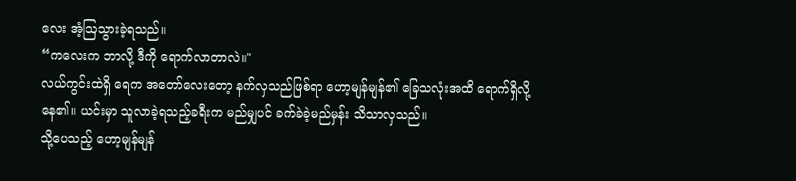လေး အံ့ဩသွားခဲ့ရသည်။
“ကလေးက ဘာလို့ ဒီကို ရောက်လာတာလဲ။"
လယ်ကွင်းထဲရှိ ရေက အတော်လေးတော့ နက်လှသည်ဖြစ်ရာ ဟော့မျန်မျန်၏ ခြေသလုံးအထိ ရောက်ရှိလို့နေ၏။ ယင်းမှာ သူလာခဲ့ရသည့်ခရီးက မည်မျှပင် ခက်ခဲခဲ့မည်မှန်း သိသာလှသည်။
သို့ပေသည့် ဟော့မျန်မျန်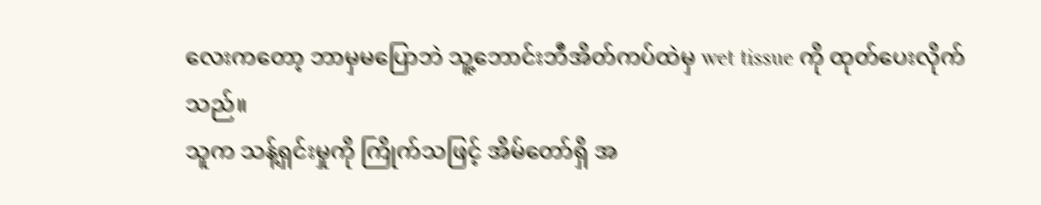လေးကတော့ ဘာမှမပြောဘဲ သူ့ဘောင်းဘီအိတ်ကပ်ထဲမှ wet tissue ကို ထုတ်ပေးလိုက်သည်။
သူက သန့်ရှင်းမှုကို ကြိုက်သဖြင့် အိမ်တော်ရှိ အ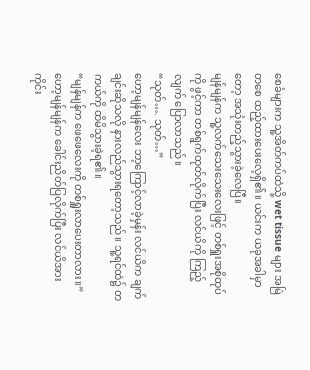စေခံများက သူ့အိတ်ကပ်ထဲသို့ wet tissue များ အမြဲတစေ ထည့်ထားပေးလေ့ရှိ၏။ ယင်းက ယခုအခါမှာတော့ အသုံးတည့်သွားခဲ့လေပြီ။
မျန်မျန်က သူ့လက်သေးသေးလေးဖြင့် တစ်ရှူးအစိုထုပ်ကို ဖွင့်ကာ တစ်ရွက်ထုတ်လိုက်ပြီး လင်ယိကို ကြည့်လျက် ပြောလာသည်။
“သုတ်…. သုတ်…”
ဟော့မျန်မျန်လေး ဘာ့ကြောင့်လာခဲ့မှန်း လင်ယိက ချက်ချင်းဆိုသလို နားလည်သွားရတော့သည်။ သူ့ရင်ထဲ၌ တကယ်ကို ထိမိသွားခဲ့ရ၏။
“မျန်မျန်က ဖေဖေလေးကို တစ်ရှူးလာပေးတာလား။”
ဟော့မျန်မျန်က ခေါင်းညိတ်ပြလိုက်ပြီး လင်ယိအား ကိုင်း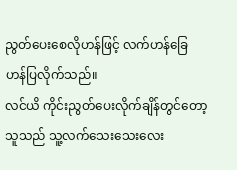ညွတ်ပေးစေလိုဟန်ဖြင့် လက်ဟန်ခြေဟန်ပြလိုက်သည်။
လင်ယိ ကိုင်းညွတ်ပေးလိုက်ချိန်တွင်တော့ သူသည် သူ့လက်သေးသေးလေး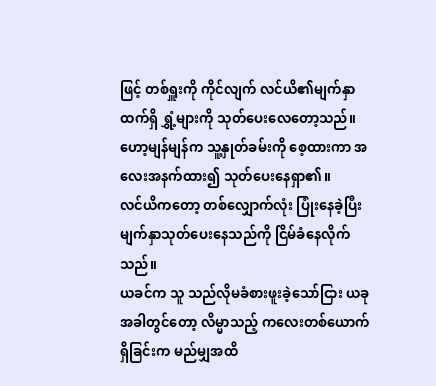ဖြင့် တစ်ရှူးကို ကိုင်လျက် လင်ယိ၏မျက်နှာထက်ရှိ ရွှံ့များကို သုတ်ပေးလေတော့သည်။
ဟော့မျန်မျန်က သူ့နှုတ်ခမ်းကို စေ့ထားကာ အလေးအနက်ထား၍ သုတ်ပေးနေရှာ၏။
လင်ယိကတော့ တစ်လျှောက်လုံး ပြုံးနေခဲ့ပြီး မျက်နှာသုတ်ပေးနေသည်ကို ငြိမ်ခံနေလိုက်သည်။
ယခင်က သူ သည်လိုမခံစားဖူးခဲ့သော်ငြား ယခုအခါတွင်တော့ လိမ္မာသည့် ကလေးတစ်ယောက် ရှိခြင်းက မည်မျှအထိ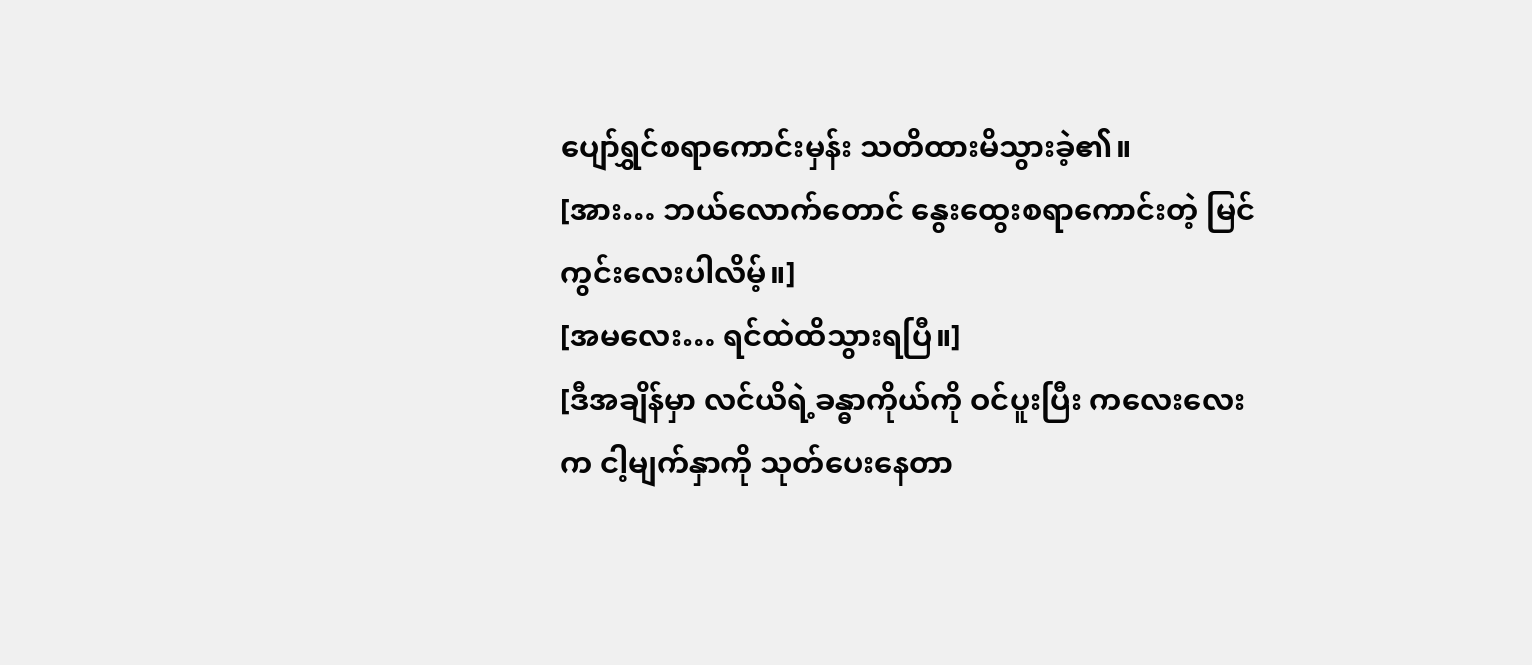ပျော်ရွှင်စရာကောင်းမှန်း သတိထားမိသွားခဲ့၏။
[အား… ဘယ်လောက်တောင် နွေးထွေးစရာကောင်းတဲ့ မြင်ကွင်းလေးပါလိမ့်။]
[အမလေး… ရင်ထဲထိသွားရပြီ။]
[ဒီအချိန်မှာ လင်ယိရဲ့ခန္ဓာကိုယ်ကို ဝင်ပူးပြီး ကလေးလေးက ငါ့မျက်နှာကို သုတ်ပေးနေတာ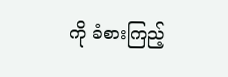ကို ခံစားကြည့်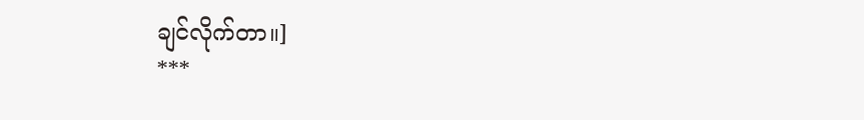ချင်လိုက်တာ။]
***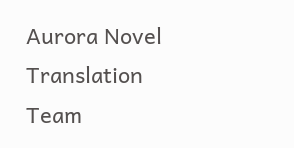Aurora Novel Translation Team